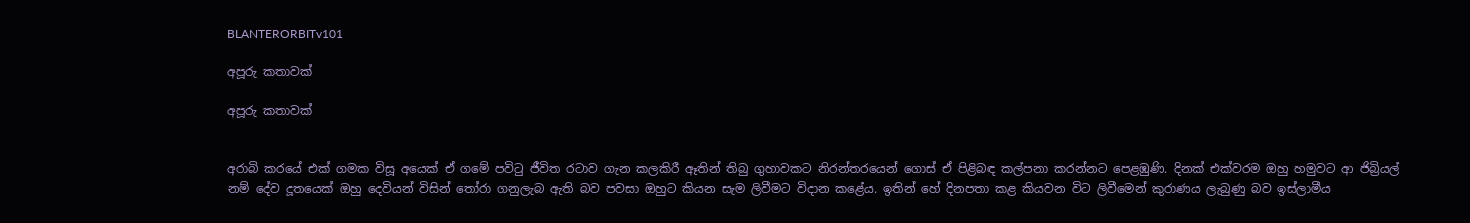BLANTERORBITv101

අපූරු කතාවක්

අපූරු කතාවක්


අරාබි කරයේ එක් ගමක විසූ අයෙක් ඒ ගමේ පවිටු ජීවිත රටාව ගැන කලකිරී ඈතින් තිබු ගුහාවකට නිරන්තරයෙන් ගොස් ඒ පිළිබඳ කල්පනා කරන්නට පෙළඹුණි. දිනක් එක්වරම ඔහු හමුවට ආ ජිබ්‍රියල් නම් දේව දූතයෙක් ඔහු දෙවියන් විසින් තෝරා ගනුලැබ ඇති බව පවසා ඔහුට කියන සැම ලිවීමට විදාන කළේය. ඉතින් හේ දිනපතා කළ කියවන විට ලිවීමෙන් කුරාණය ලැබුණු බව ඉස්ලාමීය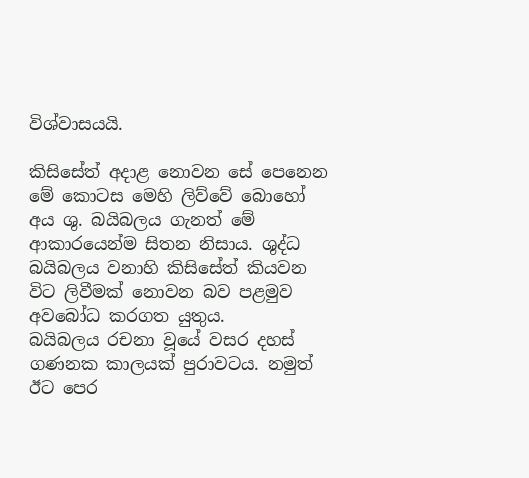විශ්වාසයයි.

කිසිසේත් අදාළ නොවන සේ පෙනෙන මේ කොටස මෙහි ලිව්වේ බොහෝ අය ශු. බයිබලය ගැනත් මේ ආකාරයෙන්ම සිතන නිසාය. ශුද්ධ බයිබලය වනාහි කිසිසේත් කියවන විට ලිවීමක් නොවන බව පළමුව අවබෝධ කරගත යුතුය.
බයිබලය රචනා වූයේ වසර දහස් ගණනක කාලයක් පුරාවටය. නමුත් ඊට පෙර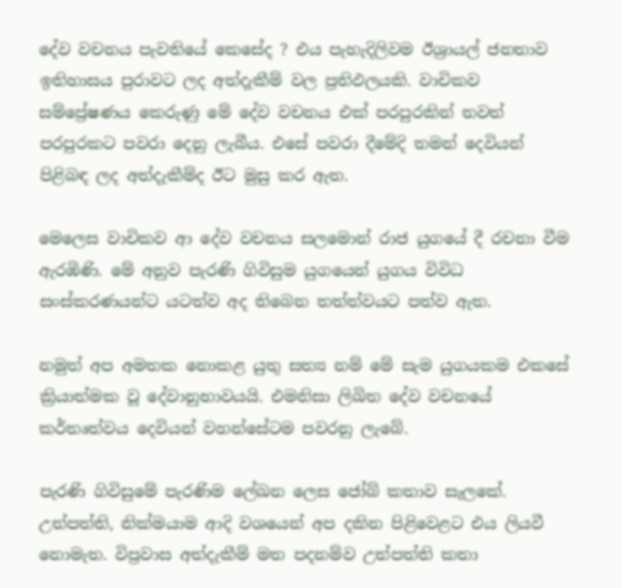දේව වචනය පැවතියේ කෙසේද ? එය පැහැදිලිවම ඊශ්‍රායල් ජනතාව ඉතිහාසය පුරාවට ලද අත්දැකීම් වල ප්‍රතිඵලයකි. වාචිකව සම්ප්‍රේෂණය කෙරුණු මේ දේව වචනය එක් පරපුරකින් තවත් පරපුරකට පවරා දෙනු ලැබීය. එසේ පවරා දීමේදි තමන් දෙවියන් පිළිබඳ ලද අත්දැකීම්ද ඊට මුසු කර ඇත.

මෙලෙස වාචිකව ආ දේව වචනය සලමොන් රාජ යුගයේ දී රචනා වීම ඇරඹිණි. මේ අනුව පැරණි ගිවිසුම යුගයෙන් යුගය විවිධ සංස්කරණයන්ට යටත්ව අද තිබෙන තත්ත්වයට පත්ව ඇත.

නමුත් අප අමතක නොකළ යුතු සත්‍ය නම් මේ සැම යුගයකම එකසේ ක්‍රියාත්මක වූ දේවානුභාවයයි. එමනිසා ලිඛිත දේව වචනයේ කර්තෘත්වය දෙවියන් වහන්සේටම පවරනු ලැබේ.

පැරණි ගිවිසුමේ පැරණිම ලේඛන ලෙස ජෝබ් කතාව සැලකේ. උත්පත්ති, නික්මයාම ආදි වශයෙන් අප දකින පිළිවෙළට එය ලියවී නොමැත. විප්‍රවාස අත්දැකීම් මත පදනම්ව උත්පත්ති කතා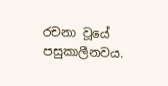රචනා වූයේ පසුකාලීනවය.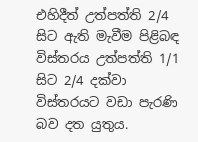එහිදීත් උත්පත්ති 2/4 සිට ඇති මැවීම පිළිබඳ විස්තරය උත්පත්ති 1/1 සිට 2/4 දක්වා විස්තරයට වඩා පැරණි බව දත යුතුය.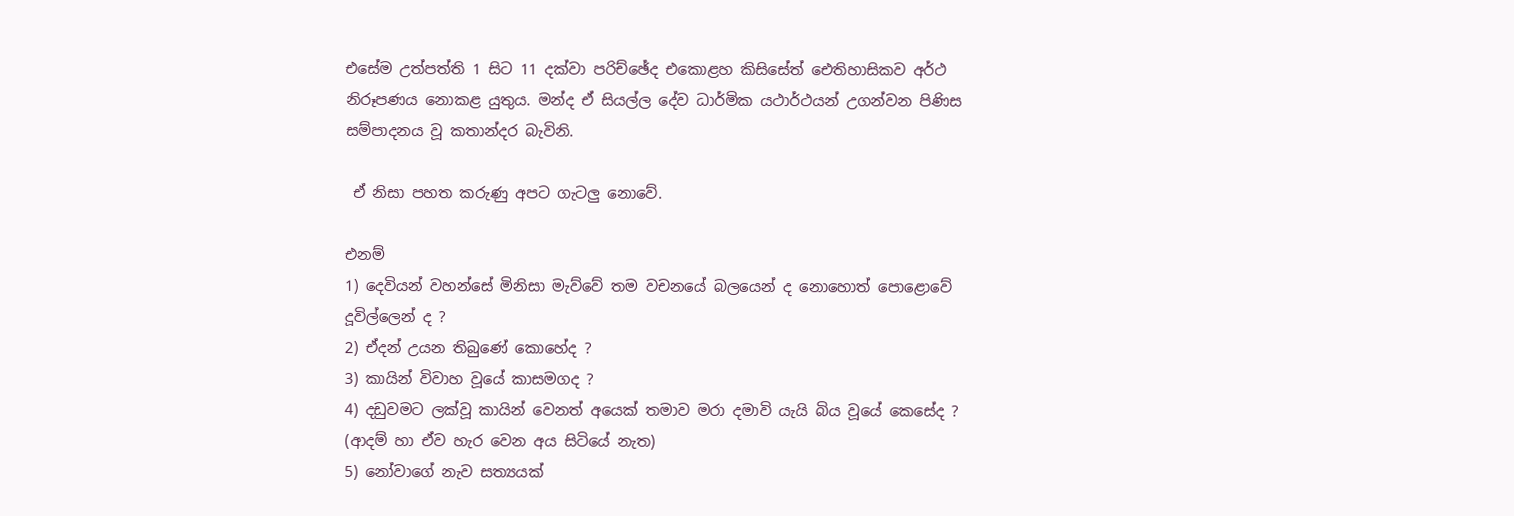එසේම උත්පත්ති 1 සිට 11 දක්වා පරිච්ඡේද එකොළහ කිසිසේත් ඓතිහාසිකව අර්ථ නිරූපණය නොකළ යුතුය. මන්ද ඒ සියල්ල දේව ධාර්මික යථාර්ථයන් උගන්වන පිණිස සම්පාදනය වූ කතාන්දර බැවිනි.

 ඒ නිසා පහත කරුණු අපට ගැටලු නොවේ.

එනම්
1) දෙවියන් වහන්සේ මිනිසා මැව්වේ තම වචනයේ බලයෙන් ද නොහොත් පොළොවේ දූවිල්ලෙන් ද ?
2) ඒදන් උයන තිබුණේ කොහේද ?
3) කායින් විවාහ වූයේ කාසමගද ?
4) දඩුවමට ලක්වූ කායින් වෙනත් අයෙක් තමාව මරා දමාවි යැයි බිය වූයේ කෙසේද ? (ආදම් හා ඒව හැර වෙන අය සිටියේ නැත)
5) නෝවාගේ නැව සත්‍යයක්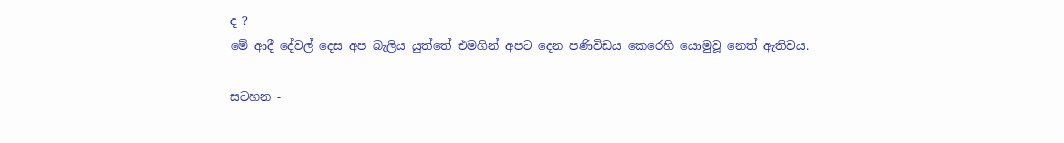ද ?
මේ ආදී දේවල් දෙස අප බැලිය යුත්තේ එමගින් අපට දෙන පණිවිඩය කෙරෙහි යොමුවූ නෙත් ඇතිවය.

සටහන -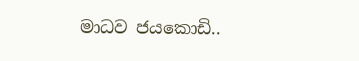මාධව ජයකොඩි..